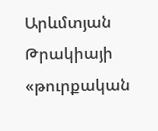Արևմտյան Թրակիայի «թուրքական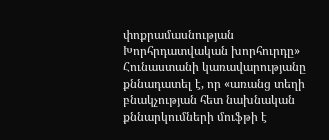փոքրամասնության Խորհրդատվական խորհուրդը» Հունաստանի կառավարությանը քննադատել է, որ «առանց տեղի բնակչության հետ նախնական քննարկումների մուֆթի է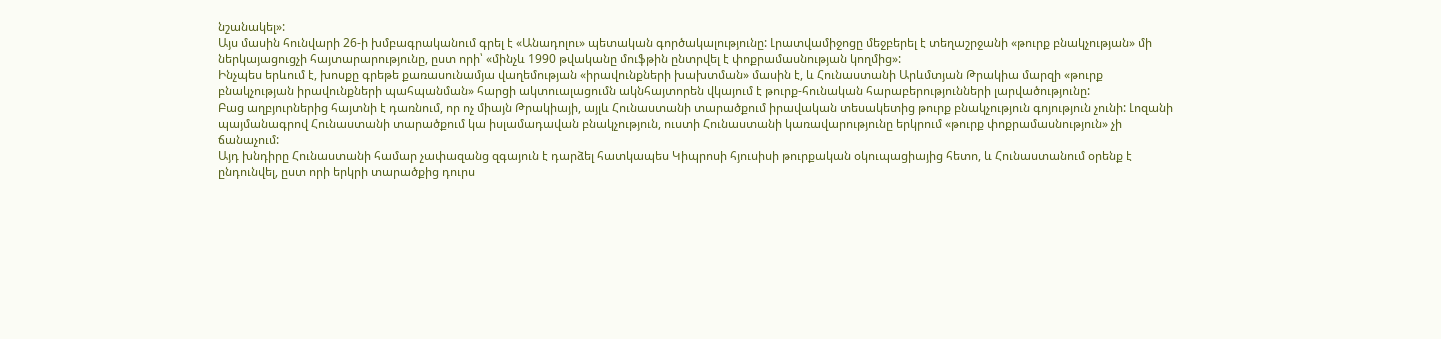նշանակել»:
Այս մասին հունվարի 26-ի խմբագրականում գրել է «Անադոլու» պետական գործակալությունը: Լրատվամիջոցը մեջբերել է տեղաշրջանի «թուրք բնակչության» մի ներկայացուցչի հայտարարությունը, ըստ որի՝ «մինչև 1990 թվականը մուֆթին ընտրվել է փոքրամասնության կողմից»:
Ինչպես երևում է, խոսքը գրեթե քառասունամյա վաղեմության «իրավունքների խախտման» մասին է, և Հունաստանի Արևմտյան Թրակիա մարզի «թուրք բնակչության իրավունքների պահպանման» հարցի ակտուալացումն ակնհայտորեն վկայում է թուրք-հունական հարաբերությունների լարվածությունը:
Բաց աղբյուրներից հայտնի է դառնում, որ ոչ միայն Թրակիայի, այլև Հունաստանի տարածքում իրավական տեսակետից թուրք բնակչություն գոյություն չունի: Լոզանի պայմանագրով Հունաստանի տարածքում կա իսլամադավան բնակչություն, ուստի Հունաստանի կառավարությունը երկրում «թուրք փոքրամասնություն» չի ճանաչում:
Այդ խնդիրը Հունաստանի համար չափազանց զգայուն է դարձել հատկապես Կիպրոսի հյուսիսի թուրքական օկուպացիայից հետո, և Հունաստանում օրենք է ընդունվել, ըստ որի երկրի տարածքից դուրս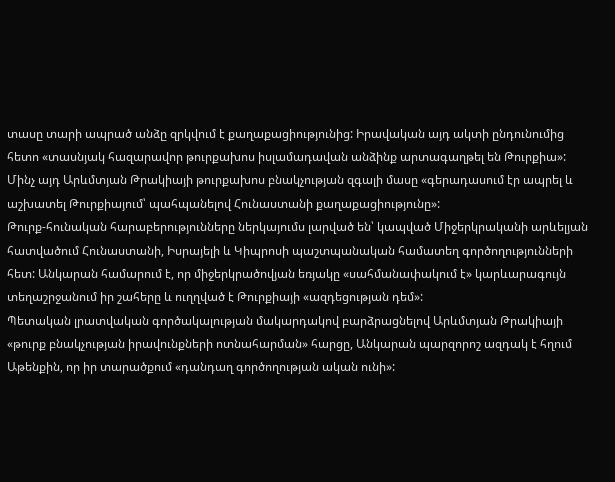տասը տարի ապրած անձը զրկվում է քաղաքացիությունից: Իրավական այդ ակտի ընդունումից հետո «տասնյակ հազարավոր թուրքախոս իսլամադավան անձինք արտագաղթել են Թուրքիա»: Մինչ այդ Արևմտյան Թրակիայի թուրքախոս բնակչության զգալի մասը «գերադասում էր ապրել և աշխատել Թուրքիայում՝ պահպանելով Հունաստանի քաղաքացիությունը»:
Թուրք-հունական հարաբերությունները ներկայումս լարված են՝ կապված Միջերկրականի արևելյան հատվածում Հունաստանի, Իսրայելի և Կիպրոսի պաշտպանական համատեղ գործողությունների հետ: Անկարան համարում է, որ միջերկրածովյան եռյակը «սահմանափակում է» կարևարագույն տեղաշրջանում իր շահերը և ուղղված է Թուրքիայի «ազդեցության դեմ»:
Պետական լրատվական գործակալության մակարդակով բարձրացնելով Արևմտյան Թրակիայի «թուրք բնակչության իրավունքների ոտնահարման» հարցը, Անկարան պարզորոշ ազդակ է հղում Աթենքին, որ իր տարածքում «դանդաղ գործողության ական ունի»: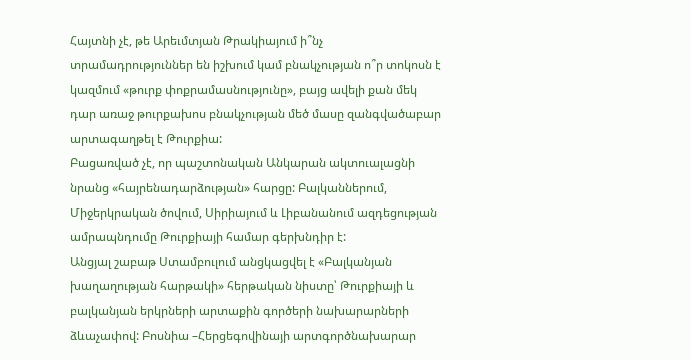Հայտնի չէ, թե Արեւմտյան Թրակիայում ի՞նչ տրամադրություններ են իշխում կամ բնակչության ո՞ր տոկոսն է կազմում «թուրք փոքրամասնությունը», բայց ավելի քան մեկ դար առաջ թուրքախոս բնակչության մեծ մասը զանգվածաբար արտագաղթել է Թուրքիա:
Բացառված չէ, որ պաշտոնական Անկարան ակտուալացնի նրանց «հայրենադարձության» հարցը: Բալկաններում, Միջերկրական ծովում, Սիրիայում և Լիբանանում ազդեցության ամրապնդումը Թուրքիայի համար գերխնդիր է:
Անցյալ շաբաթ Ստամբուլում անցկացվել է «Բալկանյան խաղաղության հարթակի» հերթական նիստը՝ Թուրքիայի և բալկանյան երկրների արտաքին գործերի նախարարների ձևաչափով: Բոսնիա –Հերցեգովինայի արտգործնախարար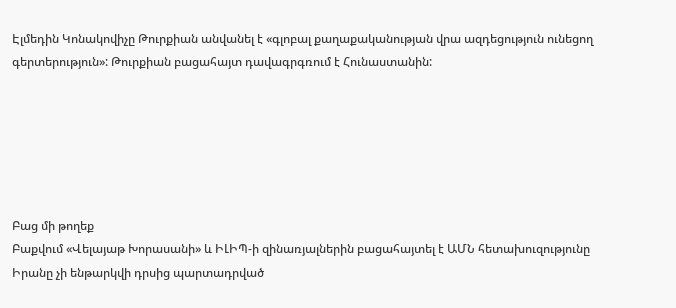Էլմեդին Կոնակովիչը Թուրքիան անվանել է «գլոբալ քաղաքականության վրա ազդեցություն ունեցող գերտերություն»: Թուրքիան բացահայտ դավագրգռում է Հունաստանին:






Բաց մի թողեք
Բաքվում «Վելայաթ Խորասանի» և ԻԼԻՊ-ի զինառյալներին բացահայտել է ԱՄՆ հետախուզությունը
Իրանը չի ենթարկվի դրսից պարտադրված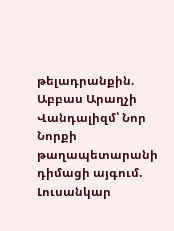թելադրանքին. Աբբաս Արաղչի
Վանդալիզմ՝ Նոր Նորքի թաղապետարանի դիմացի այգում. Լուսանկար